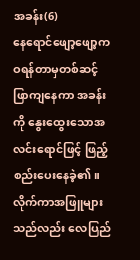အခန်း(6)
နေရောင်ဖျော့ဖျော့က ဝရန်တာမှတစ်ဆင့် ဖြာကျနေကာ အခန်းကို နွေးထွေးသောအလင်းရောင်ဖြင့် ဖြည့်စည်းပေးနေခဲ့၏။
လိုက်ကာအဖြူများသည်လည်း လေပြည်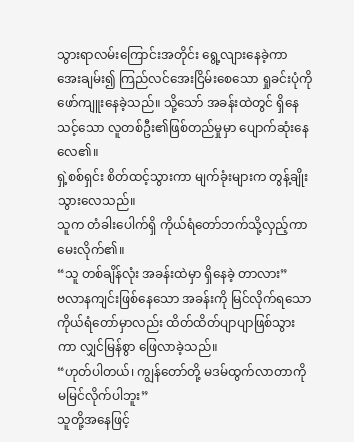သွားရာလမ်းကြောင်းအတိုင်း ရွေ့လျားနေခဲ့ကာ အေးချမ်း၍ ကြည်လင်အေးငြိမ်းစေသော ရှုခင်းပုံကို ဖော်ကျူးနေခဲ့သည်။ သို့သော် အခန်းထဲတွင် ရှိနေသင့်သော လူတစ်ဦး၏ဖြစ်တည်မှုမှာ ပျောက်ဆုံးနေလေ၏။
ရှဲ့စစ်ရှင်း စိတ်ထင့်သွားကာ မျက်ခုံးများက တွန့်ချိုးသွားလေသည်။
သူက တံခါးပေါက်ရှိ ကိုယ်ရံတော်ဘက်သို့လှည့်ကာ မေးလိုက်၏။
“သူ တစ်ချိန်လုံး အခန်းထဲမှာ ရှိနေခဲ့ တာလား”
ဗလာနကျင်းဖြစ်နေသော အခန်းကို မြင်လိုက်ရသော ကိုယ်ရံတော်မှာလည်း ထိတ်ထိတ်ပျာပျာဖြစ်သွားကာ လျှင်မြန်စွာ ဖြေလာခဲ့သည်။
“ဟုတ်ပါတယ်၊ ကျွန်တော်တို့ မဒမ်ထွက်လာတာကို မမြင်လိုက်ပါဘူး”
သူတို့အနေဖြင့်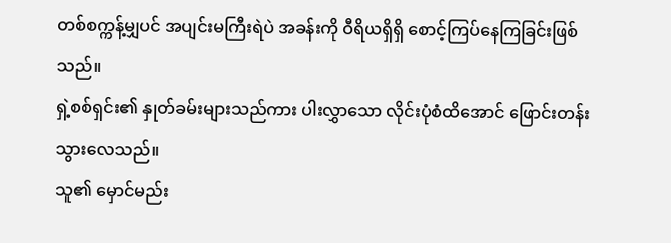တစ်စက္ကန့်မျှပင် အပျင်းမကြီးရဲပဲ အခန်းကို ဝီရိယရှိရှိ စောင့်ကြပ်နေကြခြင်းဖြစ်သည်။
ရှဲ့စစ်ရှင်း၏ နှုတ်ခမ်းများသည်ကား ပါးလွှာသော လိုင်းပုံစံထိအောင် ဖြောင်းတန်းသွားလေသည်။
သူ၏ မှောင်မည်း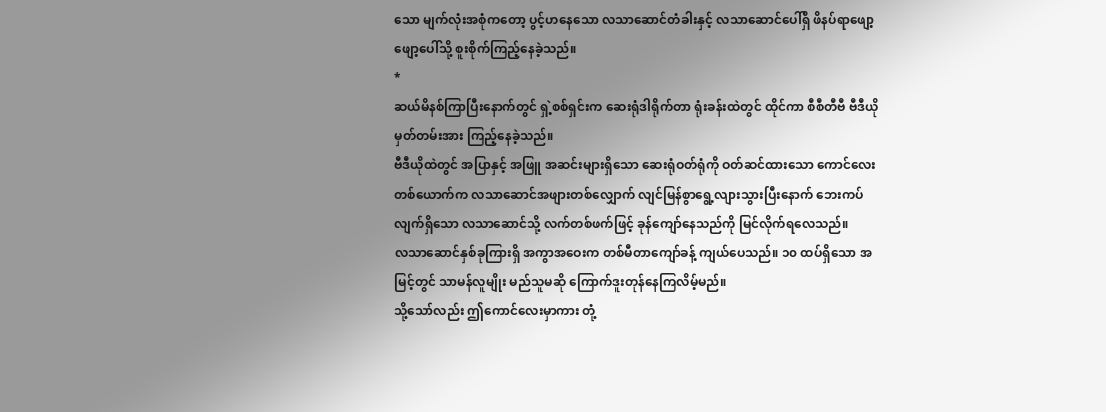သော မျက်လုံးအစုံကတော့ ပွင့်ဟနေသော လသာဆောင်တံခါးနှင့် လသာဆောင်ပေါ်ရှိ ဖိနပ်ရာဖျော့ဖျော့ပေါ်သို့ စူးစိုက်ကြည့်နေခဲ့သည်။
*
ဆယ်မိနစ်ကြာပြီးနောက်တွင် ရှဲ့စစ်ရှင်းက ဆေးရုံဒါရိုက်တာ ရုံးခန်းထဲတွင် ထိုင်ကာ စီစီတီဗီ ဗီဒီယိုမှတ်တမ်းအား ကြည့်နေခဲ့သည်။
ဗီဒီယိုထဲတွင် အပြာနှင့် အဖြူ အဆင်းများရှိသော ဆေးရုံဝတ်ရုံကို ဝတ်ဆင်ထားသော ကောင်လေးတစ်ယောက်က လသာဆောင်အဖျားတစ်လျှောက် လျင်မြန်စွာရွေ့လျားသွားပြီးနောက် ဘေးကပ်လျက်ရှိသော လသာဆောင်သို့ လက်တစ်ဖက်ဖြင့် ခုန်ကျော်နေသည်ကို မြင်လိုက်ရလေသည်။
လသာဆောင်နှစ်ခုကြားရှိ အကွာအဝေးက တစ်မီတာကျော်ခန့် ကျယ်ပေသည်။ ၁၀ ထပ်ရှိသော အမြင့်တွင် သာမန်လူမျိုး မည်သူမဆို ကြောက်ဒူးတုန်နေကြလိမ့်မည်။
သို့သော်လည်း ဤကောင်လေးမှာကား တုံ့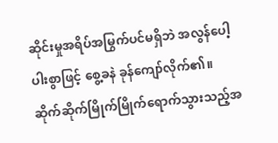ဆိုင်းမှုအရိပ်အမြွက်ပင်မရှိဘဲ အလွန်ပေါ့ပါးစွာဖြင့် စွေ့ခနဲ ခုန်ကျော်လိုက်၏။
ဆိုက်ဆိုက်မြိုက်မြိုက်ရောက်သွားသည့်အ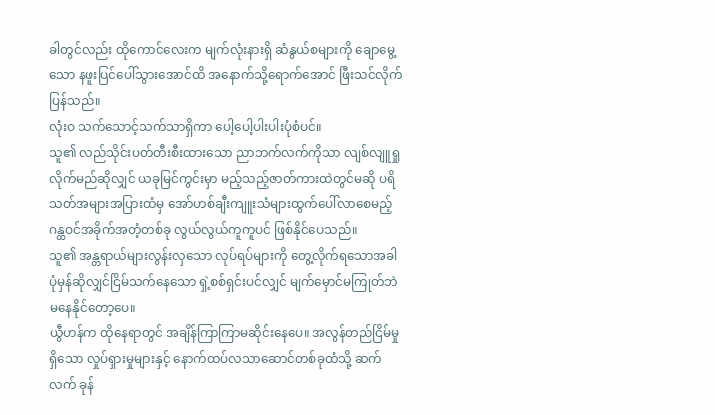ခါတွင်လည်း ထိုကောင်လေးက မျက်လုံးနားရှိ ဆံနွယ်စများကို ချောမွေ့သော နဖူးပြင်ပေါ်သွားအောင်ထိ အနောက်သို့ရောက်အောင် ဖြီးသင်လိုက်ပြန်သည်။
လုံးဝ သက်သောင့်သက်သာရှိကာ ပေါ့ပေါ့ပါးပါးပုံစံပင်။
သူ၏ လည်သိုင်းပတ်တီးစီးထားသော ညာဘက်လက်ကိုသာ လျစ်လျူရှုလိုက်မည်ဆိုလျှင် ယခုမြင်ကွင်းမှာ မည့်သည့်ဇာတ်ကားထဲတွင်မဆို ပရိသတ်အများအပြားထံမှ အော်ဟစ်ချီးကျူးသံများထွက်ပေါ်လာစေမည့် ဂန္ထဝင်အခိုက်အတံ့တစ်ခု လွယ်လွယ်ကူကူပင် ဖြစ်နိုင်ပေသည်။
သူ၏ အန္တရာယ်များလွန်းလှသော လုပ်ရပ်များကို တွေ့လိုက်ရသောအခါ ပုံမှန်ဆိုလျှင်ငြိမ်သက်နေသော ရှဲ့စစ်ရှင်းပင်လျှင် မျက်မှောင်မကြုတ်ဘဲ မနေနိုင်တော့ပေ။
ယွီဟန်က ထိုနေရာတွင် အချိန်ကြာကြာမဆိုင်းနေပေ။ အလွန်တည်ငြိမ်မှုရှိသော လှုပ်ရှားမှုများနှင့် နောက်ထပ်လသာဆောင်တစ်ခုထံသို့ ဆက်လက် ခုန်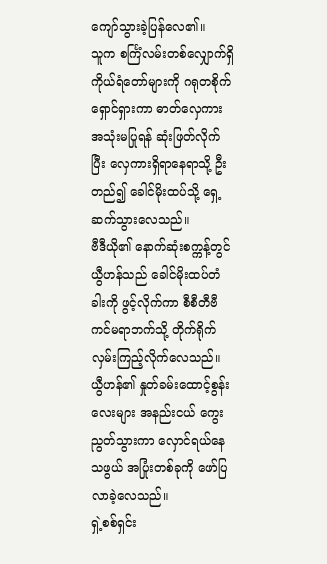ကျော်သွားခဲ့ပြန်လေ၏။
သူက စင်္ကြံလမ်းတစ်လျှောက်ရှိ ကိုယ်ရံတော်များကို ဂရုတစိုက်ရှောင်ရှားကာ ဓာတ်လှေကားအသုံးမပြုရန် ဆုံးဖြတ်လိုက်ပြီး လှေကားရှိရာနေရာသို့ ဦးတည်၍ ခေါင်မိုးထပ်သို့ ရှေ့ဆက်သွားလေသည်။
ဗီဒီယို၏ နောက်ဆုံးစက္ကန့်တွင် ယွီဟန်သည် ခေါင်မိုးထပ်တံခါးကို ဖွင့်လိုက်ကာ စီစီတီဗီကင်မရာဘက်သို့ တိုက်ရိုက်လှမ်းကြည့်လိုက်လေသည်။
ယွီဟန်၏ နှုတ်ခမ်းထောင့်စွန်းလေးများ အနည်းငယ် ကွေးညွတ်သွားကာ လှောင်ရယ်နေသဖွယ် အပြုံးတစ်ခုကို ဖော်ပြလာခဲ့လေသည်။
ရှဲ့စစ်ရှင်း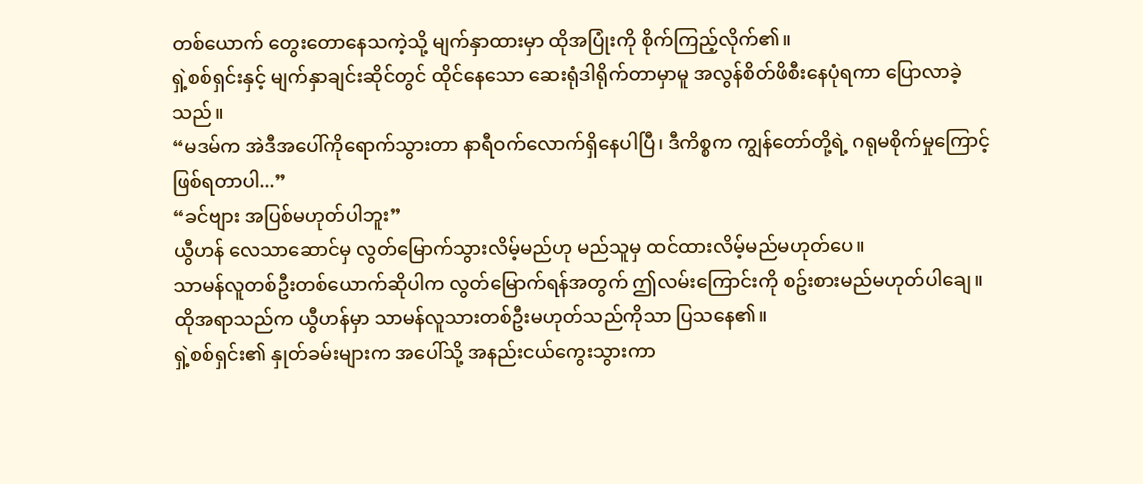တစ်ယောက် တွေးတောနေသကဲ့သို့ မျက်နှာထားမှာ ထိုအပြုံးကို စိုက်ကြည့်လိုက်၏။
ရှဲ့စစ်ရှင်းနှင့် မျက်နှာချင်းဆိုင်တွင် ထိုင်နေသော ဆေးရုံဒါရိုက်တာမှာမူ အလွန်စိတ်ဖိစီးနေပုံရကာ ပြောလာခဲ့သည်။
“မဒမ်က အဲဒီအပေါ်ကိုရောက်သွားတာ နာရီဝက်လောက်ရှိနေပါပြီ၊ ဒီကိစ္စက ကျွန်တော်တို့ရဲ့ ဂရုမစိုက်မှုကြောင့်ဖြစ်ရတာပါ...”
“ခင်ဗျား အပြစ်မဟုတ်ပါဘူး”
ယွီဟန် လေသာဆောင်မှ လွတ်မြောက်သွားလိမ့်မည်ဟု မည်သူမှ ထင်ထားလိမ့်မည်မဟုတ်ပေ။
သာမန်လူတစ်ဦးတစ်ယောက်ဆိုပါက လွတ်မြောက်ရန်အတွက် ဤလမ်းကြောင်းကို စဥ်းစားမည်မဟုတ်ပါချေ။
ထိုအရာသည်က ယွီဟန်မှာ သာမန်လူသားတစ်ဦးမဟုတ်သည်ကိုသာ ပြသနေ၏။
ရှဲ့စစ်ရှင်း၏ နှုတ်ခမ်းများက အပေါ်သို့ အနည်းငယ်ကွေးသွားကာ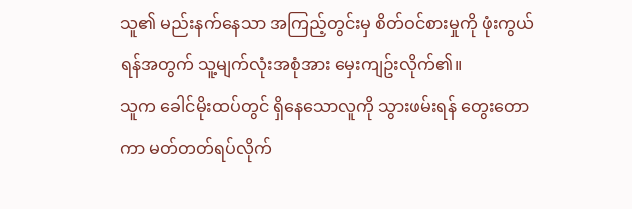သူ၏ မည်းနက်နေသာ အကြည့်တွင်းမှ စိတ်ဝင်စားမှုကို ဖုံးကွယ်ရန်အတွက် သူ့မျက်လုံးအစုံအား မှေးကျဥ်းလိုက်၏။
သူက ခေါင်မိုးထပ်တွင် ရှိနေသောလူကို သွားဖမ်းရန် တွေးတောကာ မတ်တတ်ရပ်လိုက်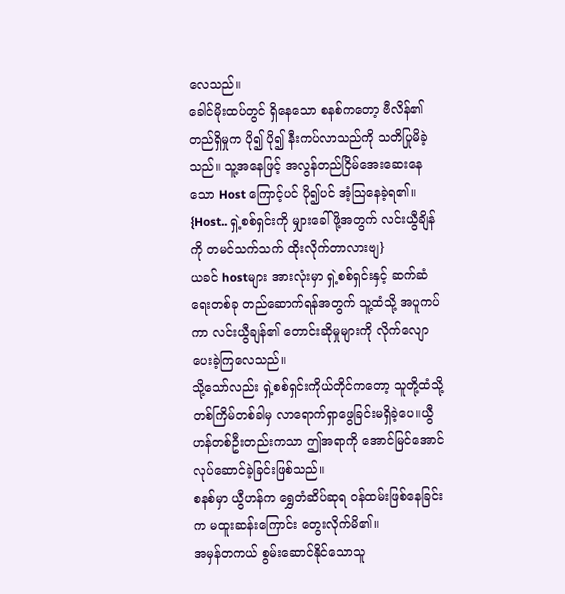လေသည်။
ခေါင်မိုးထပ်တွင် ရှိနေသော စနစ်ကတော့ ဗီလိန်၏တည်ရှိမှုက ပို၍ ပို၍ နီးကပ်လာသည်ကို သတိပြုမိခဲ့သည်။ သူ့အနေဖြင့် အလွန်တည်ငြိမ်အေးဆေးနေသော Host ကြောင့်ပင် ပို၍ပင် အံ့သြနေခဲ့ရ၏။
{Host.. ရှဲ့စစ်ရှင်းကို မျှားခေါ်ဖို့အတွက် လင်းယွီချိန်ကို တမင်သက်သက် ထိုးလိုက်တာလားဗျ}
ယခင် hostများ အားလုံးမှာ ရှဲ့စစ်ရှင်းနှင့် ဆက်ဆံရေးတစ်ခု တည်ဆောက်ရန်အတွက် သူ့ထံသို့ အပူကပ်ကာ လင်းယွီချန်၏ တောင်းဆိုမှုများကို လိုက်လျောပေးခဲ့ကြလေသည်။
သို့သော်လည်း ရှဲ့စစ်ရှင်းကိုယ်တိုင်ကတော့ သူတို့ထံသို့ တစ်ကြိမ်တစ်ခါမှ လာရောက်ရှာဖွေခြင်းမရှိခဲ့ပေ။ယွီဟန်တစ်ဦးတည်းကသာ ဤအရာကို အောင်မြင်အောင် လုပ်ဆောင်ခဲ့ခြင်းဖြစ်သည်။
စနစ်မှာ ယွီဟန်က ရွှေတံဆိပ်ဆုရ ဝန်ထမ်းဖြစ်နေခြင်းက မထူးဆန်းကြောင်း တွေးလိုက်မိ၏။
အမှန်တကယ် စွမ်းဆောင်နိုင်သောသူ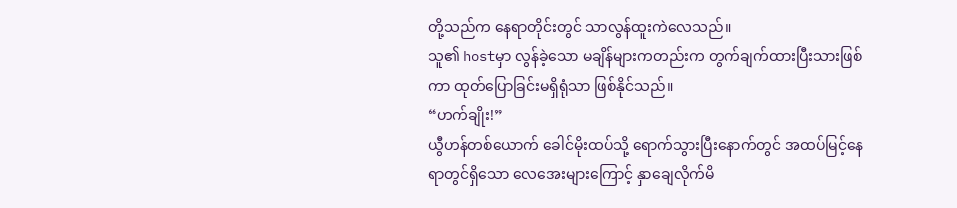တို့သည်က နေရာတိုင်းတွင် သာလွန်ထူးကဲလေသည်။
သူ၏ hostမှာ လွန်ခဲ့သော မချိန်များကတည်းက တွက်ချက်ထားပြီးသားဖြစ်ကာ ထုတ်ပြောခြင်းမရှိရုံသာ ဖြစ်နိုင်သည်။
“ဟက်ချိုး!”
ယွီဟန်တစ်ယောက် ခေါင်မိုးထပ်သို့ ရောက်သွားပြီးနောက်တွင် အထပ်မြင့်နေရာတွင်ရှိသော လေအေးများကြောင့် နှာချေလိုက်မိ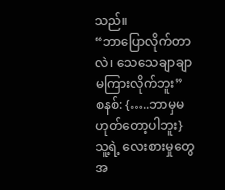သည်။
“ဘာပြောလိုက်တာလဲ၊ သေသေချာချာမကြားလိုက်ဘူး”
စနစ်: {…..ဘာမှမဟုတ်တော့ပါဘူး}
သူ့ရဲ့ လေးစားမှုတွေအ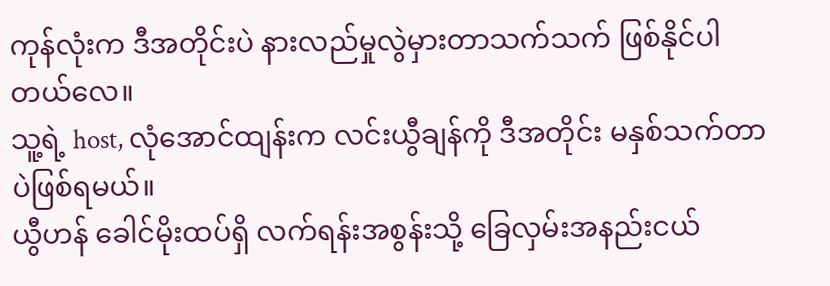ကုန်လုံးက ဒီအတိုင်းပဲ နားလည်မှုလွဲမှားတာသက်သက် ဖြစ်နိုင်ပါတယ်လေ။
သူ့ရဲ့ host, လုံအောင်ထျန်းက လင်းယွီချန်ကို ဒီအတိုင်း မနှစ်သက်တာပဲဖြစ်ရမယ်။
ယွီဟန် ခေါင်မိုးထပ်ရှိ လက်ရန်းအစွန်းသို့ ခြေလှမ်းအနည်းငယ်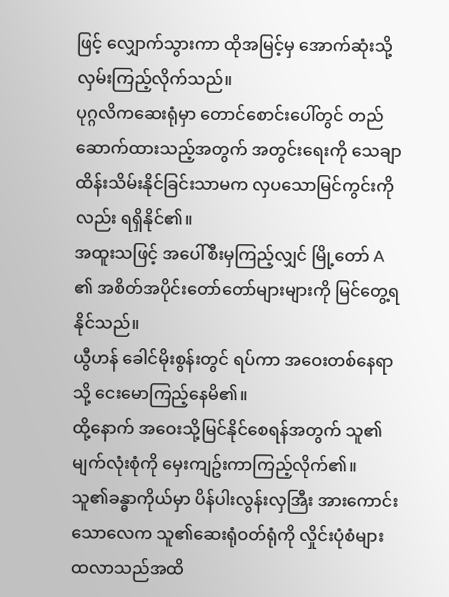ဖြင့် လျှောက်သွားကာ ထိုအမြင့်မှ အောက်ဆုံးသို့ လှမ်းကြည့်လိုက်သည်။
ပုဂ္ဂလိကဆေးရုံမှာ တောင်စောင်းပေါ်တွင် တည်ဆောက်ထားသည့်အတွက် အတွင်းရေးကို သေချာထိန်းသိမ်းနိုင်ခြင်းသာမက လှပသောမြင်ကွင်းကိုလည်း ရရှိနိုင်၏။
အထူးသဖြင့် အပေါ်စီးမှကြည့်လျှင် မြို့တော် A ၏ အစိတ်အပိုင်းတော်တော်များများကို မြင်တွေ့ရနိုင်သည်။
ယွီဟန် ခေါင်မိုးစွန်းတွင် ရပ်ကာ အဝေးတစ်နေရာသို့ ငေးမောကြည့်နေမိ၏။
ထို့နောက် အဝေးသို့မြင်နိုင်စေရန်အတွက် သူ၏ မျက်လုံးစုံကို မှေးကျဥ်းကာကြည့်လိုက်၏။
သူ၏ခန္ဓာကိုယ်မှာ ပိန်ပါးလွန်းလှအြီး အားကောင်းသောလေက သူ၏ဆေးရုံဝတ်ရုံကို လှိုင်းပုံစံများထလာသည်အထိ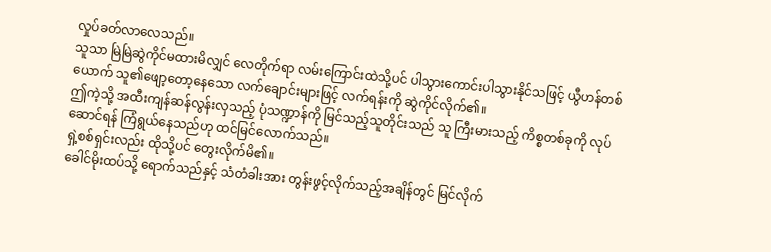လှုပ်ခတ်လာလေသည်။
သူသာ မြဲမြဲဆွဲကိုင်မထားမိလျှင် လေတိုက်ရာ လမ်းကြောင်းထဲသို့ပင် ပါသွားကောင်းပါသွားနိုင်သဖြင့် ယွီဟန်တစ်ယောက် သူ၏ဖျော့တော့နေသော လက်ချောင်းများဖြင့် လက်ရန်းကို ဆွဲကိုင်လိုက်၏။
ဤကဲ့သို့ အထီးကျန်ဆန်လွန်းလှသည့် ပုံသဏ္ဍာန်ကို မြင်သည့်သူတိုင်းသည် သူ ကြီးမားသည့် ကိစ္စတစ်ခုကို လုပ်ဆောင်ရန် ကြံရွယ်နေသည်ဟု ထင်မြင်လောက်သည်။
ရှဲ့စစ်ရှင်းလည်း ထိုသို့ပင် တွေးလိုက်မိ၏။
ခေါင်မိုးထပ်သို့ ရောက်သည်နှင့် သံတံခါးအား တွန်းဖွင့်လိုက်သည့်အချိန်တွင် မြင်လိုက်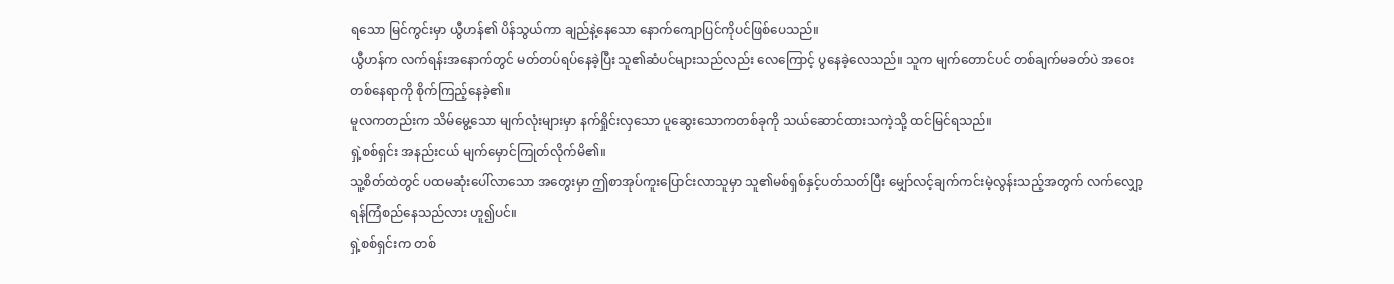ရသော မြင်ကွင်းမှာ ယွီဟန်၏ ပိန်သွယ်ကာ ချည်နဲ့နေသော နောက်ကျောပြင်ကိုပင်ဖြစ်ပေသည်။
ယွီဟန်က လက်ရန်းအနောက်တွင် မတ်တပ်ရပ်နေခဲ့ပြီး သူ၏ဆံပင်များသည်လည်း လေကြောင့် ပွနေခဲ့လေသည်။ သူက မျက်တောင်ပင် တစ်ချက်မခတ်ပဲ အဝေးတစ်နေရာကို စိုက်ကြည့်နေခဲ့၏။
မူလကတည်းက သိမ်မွေ့သော မျက်လုံးများမှာ နက်ရှိုင်းလှသော ပူဆွေးသောကတစ်ခုကို သယ်ဆောင်ထားသကဲ့သို့ ထင်မြင်ရသည်။
ရှဲ့စစ်ရှင်း အနည်းငယ် မျက်မှောင်ကြုတ်လိုက်မိ၏။
သူ့စိတ်ထဲတွင် ပထမဆုံးပေါ်လာသော အတွေးမှာ ဤစာအုပ်ကူးပြောင်းလာသူမှာ သူ၏မစ်ရှစ်နှင့်ပတ်သတ်ပြီး မျှော်လင့်ချက်ကင်းမဲ့လွန်းသည့်အတွက် လက်လျှော့ရန်ကြံစည်နေသည်လား ဟူ၍ပင်။
ရှဲ့စစ်ရှင်းက တစ်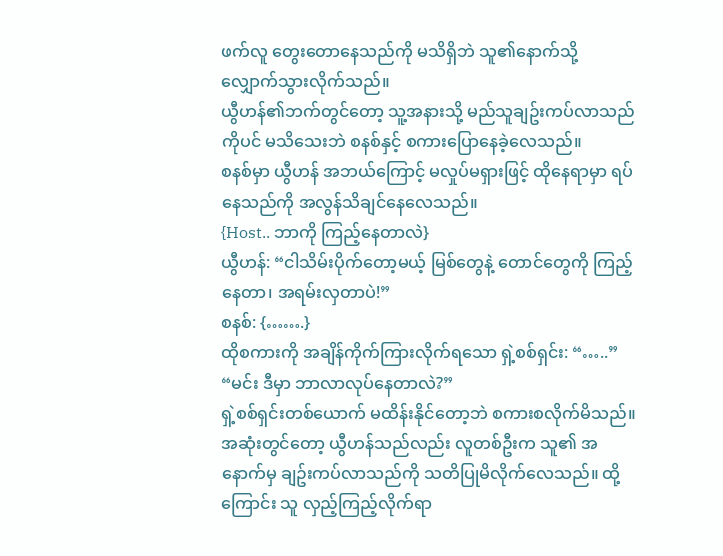ဖက်လူ တွေးတောနေသည်ကို မသိရှိဘဲ သူ၏နောက်သို့ လျှောက်သွားလိုက်သည်။
ယွီဟန်၏ဘက်တွင်တော့ သူ့အနားသို့ မည်သူချဥ်းကပ်လာသည်ကိုပင် မသိသေးဘဲ စနစ်နှင့် စကားပြောနေခဲ့လေသည်။
စနစ်မှာ ယွီဟန် အဘယ်ကြောင့် မလှုပ်မရှားဖြင့် ထိုနေရာမှာ ရပ်နေသည်ကို အလွန်သိချင်နေလေသည်။
{Host.. ဘာကို ကြည့်နေတာလဲ}
ယွီဟန်: “ငါသိမ်းပိုက်တော့မယ့် မြစ်တွေနဲ့ တောင်တွေကို ကြည့်နေတာ၊ အရမ်းလှတာပဲ!”
စနစ်: {…….}
ထိုစကားကို အချိန်ကိုက်ကြားလိုက်ရသော ရှဲ့စစ်ရှင်း: “…..”
“မင်း ဒီမှာ ဘာလာလုပ်နေတာလဲ?”
ရှဲ့စစ်ရှင်းတစ်ယောက် မထိန်းနိုင်တော့ဘဲ စကားစလိုက်မိသည်။
အဆုံးတွင်တော့ ယွီဟန်သည်လည်း လူတစ်ဦးက သူ၏ အနောက်မှ ချဥ်းကပ်လာသည်ကို သတိပြုမိလိုက်လေသည်။ ထို့ကြောင်း သူ လှည့်ကြည့်လိုက်ရာ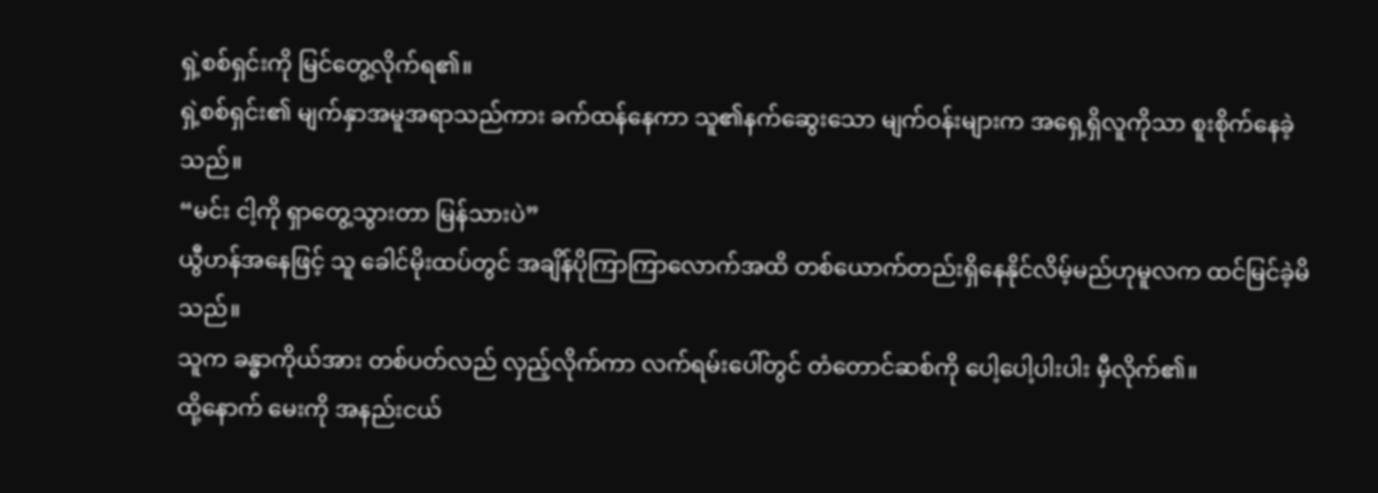ရှဲ့စစ်ရှင်းကို မြင်တွေ့လိုက်ရ၏။
ရှဲ့စစ်ရှင်း၏ မျက်နှာအမူအရာသည်ကား ခက်ထန်နေကာ သူ၏နက်ဆွေးသော မျက်ဝန်းများက အရှေ့ရှိလူကိုသာ စူးစိုက်နေခဲ့သည်။
“မင်း ငါ့ကို ရှာတွေ့သွားတာ မြန်သားပဲ”
ယွီဟန်အနေဖြင့် သူ ခေါင်မိုးထပ်တွင် အချိန်ပိုကြာကြာလောက်အထိ တစ်ယောက်တည်းရှိနေနိုင်လိမ့်မည်ဟုမူလက ထင်မြင်ခဲ့မိသည်။
သူက ခန္ဓာကိုယ်အား တစ်ပတ်လည် လှည့်လိုက်ကာ လက်ရမ်းပေါ်တွင် တံတောင်ဆစ်ကို ပေါ့ပေါ့ပါးပါး မှီလိုက်၏။
ထို့နောက် မေးကို အနည်းငယ်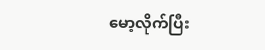မော့လိုက်ပြီး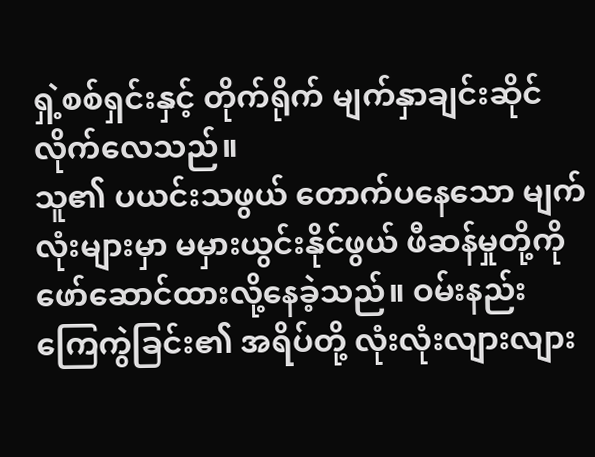ရှဲ့စစ်ရှင်းနှင့် တိုက်ရိုက် မျက်နှာချင်းဆိုင်လိုက်လေသည်။
သူ၏ ပယင်းသဖွယ် တောက်ပနေသော မျက်လုံးများမှာ မမှားယွင်းနိုင်ဖွယ် ဖီဆန်မှုတို့ကို ဖော်ဆောင်ထားလို့နေခဲ့သည်။ ဝမ်းနည်းကြေကွဲခြင်း၏ အရိပ်တို့ လုံးလုံးလျားလျား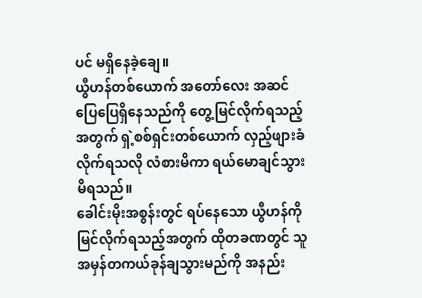ပင် မရှိနေခဲ့ချေ။
ယွီဟန်တစ်ယောက် အတော်လေး အဆင်ပြေပြေရှိနေသည်ကို တွေ့မြင်လိုက်ရသည့်အတွက် ရှဲ့စစ်ရှင်းတစ်ယောက် လှည့်ဖျားခံလိုက်ရသလို လံစားမိကာ ရယ်မောချင်သွားမိရသည်။
ခေါင်းမိုးအစွန်းတွင် ရပ်နေသော ယွီဟန်ကိုမြင်လိုက်ရသည့်အတွက် ထိုတခဏတွင် သူ အမှန်တကယ်ခုန်ချသွားမည်ကို အနည်း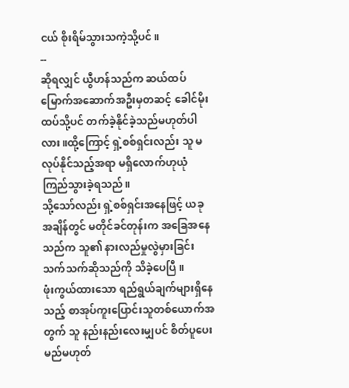ငယ် စိုးရိမ်သွားသကဲ့သို့ပင်။
--
ဆိုရလျှင် ယွီဟန်သည်က ဆယ်ထပ်မြောက်အဆောက်အဦးမှတဆင့် ခေါင်မိုးထပ်သို့ပင် တက်ခဲ့နိုင်ခဲ့သည်မဟုတ်ပါလား။ထို့ကြောင့် ရှဲ့စစ်ရှင်းလည်း သူ မလုပ်နိုင်သည့်အရာ မရှိလောက်ဟုယုံကြည်သွားခဲ့ရသည်။
သို့သော်လည်း ရှဲ့စစ်ရှင်းအနေဖြင့် ယခုအချိန်တွင် မတိုင်ခင်တုန်းက အခြေအနေသည်က သူ၏ နားလည်မှုလွဲမှားခြင်းသက်သက်ဆိုသည်ကို သိခဲ့ပေပြီ။
ဖုံးကွယ်ထားသော ရည်ရွယ်ချက်များရှိနေသည့် စာအုပ်ကူးပြောင်းသူတစ်ယောက်အတွက် သူ နည်းနည်းလေးမျှပင် စိတ်ပူပေးမည်မဟုတ်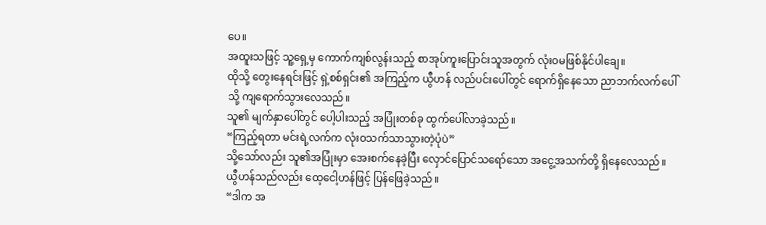ပေ။
အထူးသဖြင့် သူ့ရှေ့မှ ကောက်ကျစ်လွန်းသည့် စာအုပ်ကူးပြောင်းသူအတွက် လုံးဝမဖြစ်နိုင်ပါချေ။
ထိုသို့ တွေးနေရင်းဖြင့် ရှဲ့စစ်ရှင်း၏ အကြည့်က ယွီဟန် လည်ပင်းပေါ်တွင် ရောက်ရှိနေသော ညာဘက်လက်ပေါ်သို့ ကျရောက်သွားလေသည်။
သူ၏ မျက်နှာပေါ်တွင် ပေါ့ပါးသည့် အပြုံးတစ်ခု ထွက်ပေါ်လာခဲ့သည်။
“ကြည့်ရတာ မင်းရဲ့လက်က လုံးဝသက်သာသွားတဲ့ပုံပဲ”
သို့သော်လည်း သူ၏အပြုံးမှာ အေးစက်နေခဲ့ပြီး လှောင်ပြောင်သရော်သော အငွေ့အသက်တို့ ရှိနေလေသည်။
ယွီဟန်သည်လည်း ထေ့ငေါ့ဟန်ဖြင့် ပြန်ဖြေခဲ့သည်။
“ဒါက အ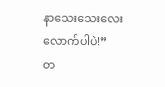နာသေးသေးလေးလောက်ပါပဲ!”
တ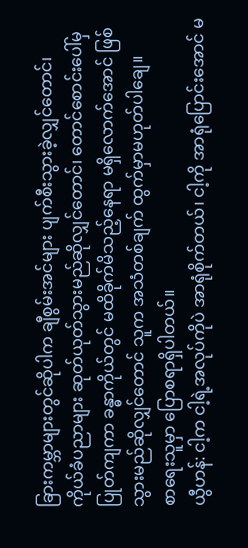ခြားကမ္ဘာများတွင်ဆိုပါက ချီစွမ်းအင်များ ပျက်စီးသွားခဲ့လျှင်တောင်၊ ကိုယ်ခံပညာများ ဆုတ်ယုတ်သွားမည်ဆိုလျှင်တောင်၊ တောင်စောင်းပေါ်မှ ပြုတ်ကျကာ ခန္ဓာကိုယ်တွင် မထိခိုက်မိသည့်နေရာ မရှိလောက်အောင် ဖြစ်သွားမည်ဆိုလျှင်တောင် သူက အသံတစ်ချက် ထွက်မှာမဟုတ်ပါချေ။
စာရေးသူမှာ ပြောစရာရှိပါတယ်။
ယွီဟန်: ငါ့က ငါ့ရဲ့အလုပ်ကိုပဲ အာရုံစိုက်တယ်၊ ငါ့ကို အာရုံပြောင်းအောင် မ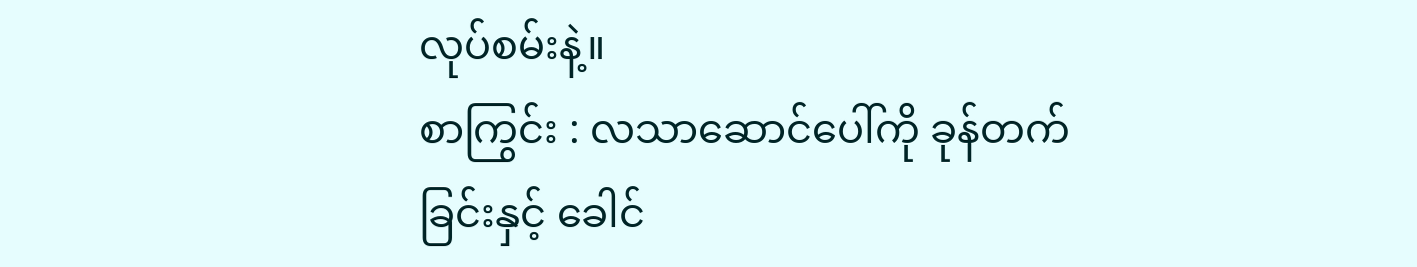လုပ်စမ်းနဲ့။
စာကြွင်း : လသာဆောင်ပေါ်ကို ခုန်တက်ခြင်းနှင့် ခေါင်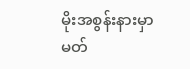မိုးအစွန်းနားမှာ မတ်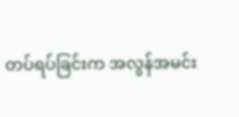တပ်ရပ်ခြင်းက အလွန်အမင်း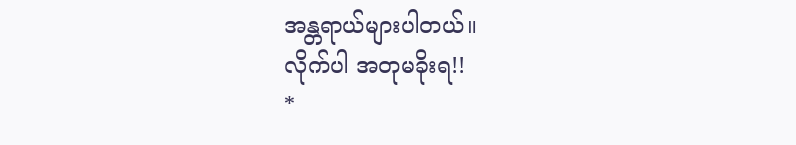အန္တရာယ်များပါတယ်။
လိုက်ပါ အတုမခိုးရ!!
*